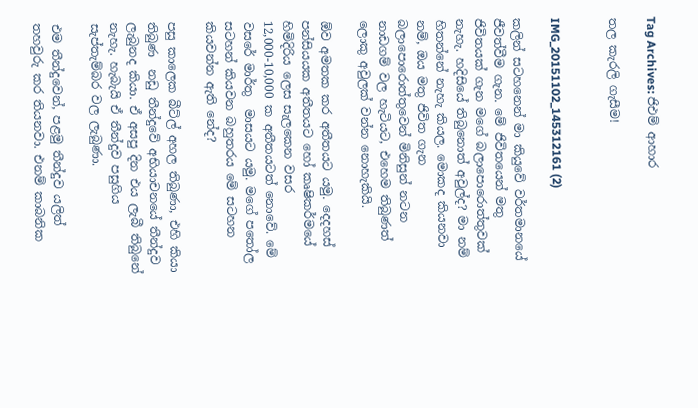Tag Archives: ජිඑම් ආහාර

තල කැරලි ගැසීම!


IMG_20151102_145312161 (2)

කලින් සටහනෙන් මා කියුවේ වර්තමානයේ ජීවත්වීම ගැන. මේ ජිවිතයෙන් මතු ජිවිතයක් ගැන මගේ බලාපොරොත්තුවක් නැහැ. හදිසියේ තිබුනොත් අවුල්ද? මා නම් හිතන්නේ නැහැ කියල. මොකද කියනවා නම්, ඔය මතු ජිවිත ගැන බලාපොරොත්තුවෙන් මිනිසුන් නටන නාඩගම් වල හැටියට, එහෙම තිබුණත් ලොකු අවුලක් වන්න නොහැකියි.

ඕව අමතක කර අතීතයට යමු. දෙදහස් පන්සියයක අතීතයට හෝ කෘෂිකර්මයේ හිමිදිරිය ලෙස සැලකෙන වසර 12,000-10,000 ක අතීතයටත් නොවේ. මේ වසරේ මාර්තු  මාසයට යමු. මගේ පතෝල සටහන් කියවන බහුතරය මේ සටහන කියවන්න ඇති නේද?

පසු කාලෙක බීට්ල් අහල තිබුණා, එහි කියා තිබුණ  නඩු තීන්දුවේ අභියාචනයේ තීන්දුව ලැබුනද කියා. ඒ අසපු දින එය ලැබී තිබුනේ නැහැ. හැබැයි ඒ තීන්දුව පසුගිය සැප්තැම්බර වල ලැබුණා.

එම තීන්දුවෙන්, පළමු තීන්දුව යලිත් තහවුරු කර තියනවා. එනම් කාබනික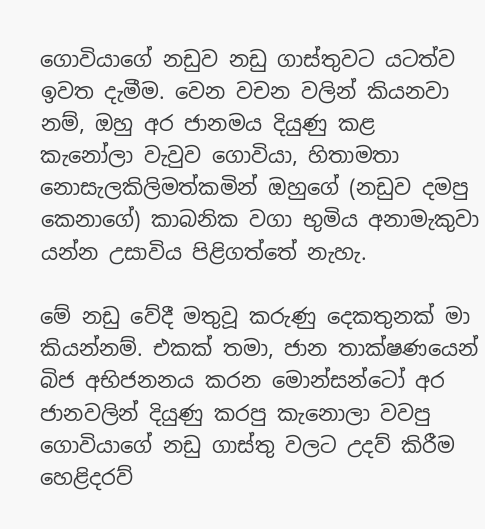ගොවියාගේ නඩුව නඩු ගාස්තුවට යටත්ව ඉවත දැමීම. වෙන වචන වලින් කියනවා නම්, ඔහු අර ජානමය දියුණු කළ  කැනෝලා වැවුව ගොවියා, හිතාමතා නොසැලකිලිමත්කමින් ඔහුගේ (නඩුව දමපු කෙනාගේ) කාබනික වගා භුමිය අනාමැකුවා යන්න උසාවිය පිළිගත්තේ නැහැ.

මේ නඩු වේදී මතුවූ කරුණු දෙකතුනක් මා කියන්නම්. එකක් තමා, ජාන තාක්ෂණයෙන් බිජ අභිජනනය කරන මොන්සන්ටෝ අර ජානවලින් දියුණු කරපු කැනොලා වවපු ගොවියාගේ නඩු ගාස්තු වලට උදව් කිරීම හෙළිදරව්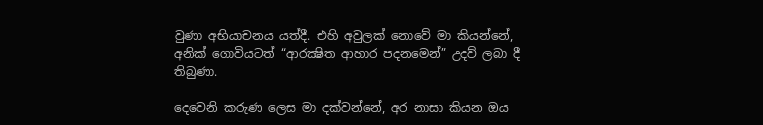වුණා අභියාචනය යත්දී. එහි අවුලක් නොවේ මා කියන්නේ, අනික් ගොවියටත් “ආරක්‍ෂිත ආහාර පදනමෙන්” උදව් ලබා දී තිබුණා.

දෙවෙනි කරුණ ලෙස මා දක්වන්නේ, අර නාසා කියන ඔය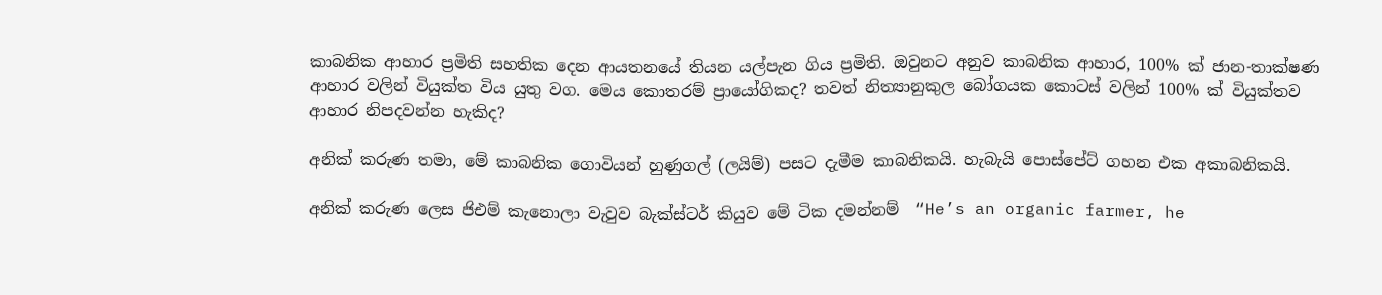කාබනික ආහාර ප්‍රමිති සහතික දෙන ආයතනයේ තියන යල්පැන ගිය ප්‍රමිති. ඔවුනට අනුව කාබනික ආහාර, 100% ක් ජාන-තාක්ෂණ ආහාර වලින් වියුක්ත විය යුතු වග. මෙය කොතරම් ප්‍රායෝගිකද? තවත් නිත්‍යානුකුල බෝගයක කොටස් වලින් 100% ක් වියුක්තව ආහාර නිපදවන්න හැකිද?

අනික් කරුණ තමා, මේ කාබනික ගොවියන් හුණුගල් (ලයිම්) පසට දැමීම කාබනිකයි. හැබැයි පොස්පේට් ගහන එක අකාබනිකයි.

අනික් කරුණ ලෙස ජිඑම් කැනොලා වැවුව බැක්ස්ටර් කියුව මේ ටික දමන්නම්  “He’s an organic farmer, he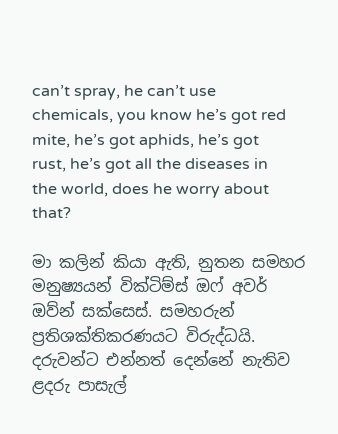can’t spray, he can’t use chemicals, you know he’s got red mite, he’s got aphids, he’s got rust, he’s got all the diseases in the world, does he worry about that?

මා කලින් කියා ඇති, නුතන සමහර මනුෂ්‍යයන් වික්ටිම්ස් ඔෆ් අවර් ඔව්න් සක්සෙස්. සමහරුන් ප්‍රතිශක්තිකරණයට විරුද්ධයි. දරුවන්ට එන්නත් දෙන්නේ නැතිව ළදරු පාසැල්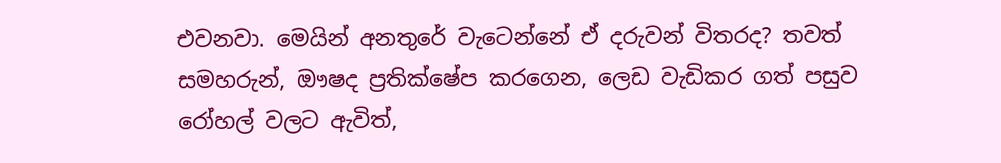එවනවා. මෙයින් අනතුරේ වැටෙන්නේ ඒ දරුවන් විතරද? තවත් සමහරුන්, ඖෂද ප්‍රතික්ෂේප කරගෙන, ලෙඩ වැඩිකර ගත් පසුව රෝහල් වලට ඇවිත්,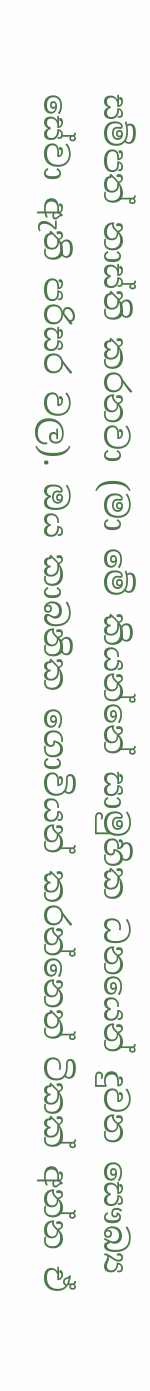සම්පත් නාස්ති කරනවා (මා මේ කියන්නේ සාමුහික ධනයෙන් දුවන සෞඛ්‍ය සේවා ඇති පරිසර වල). ඔය කාබනික ගොවියන් කරන්නෙත් ටිකක් අන්න ඒ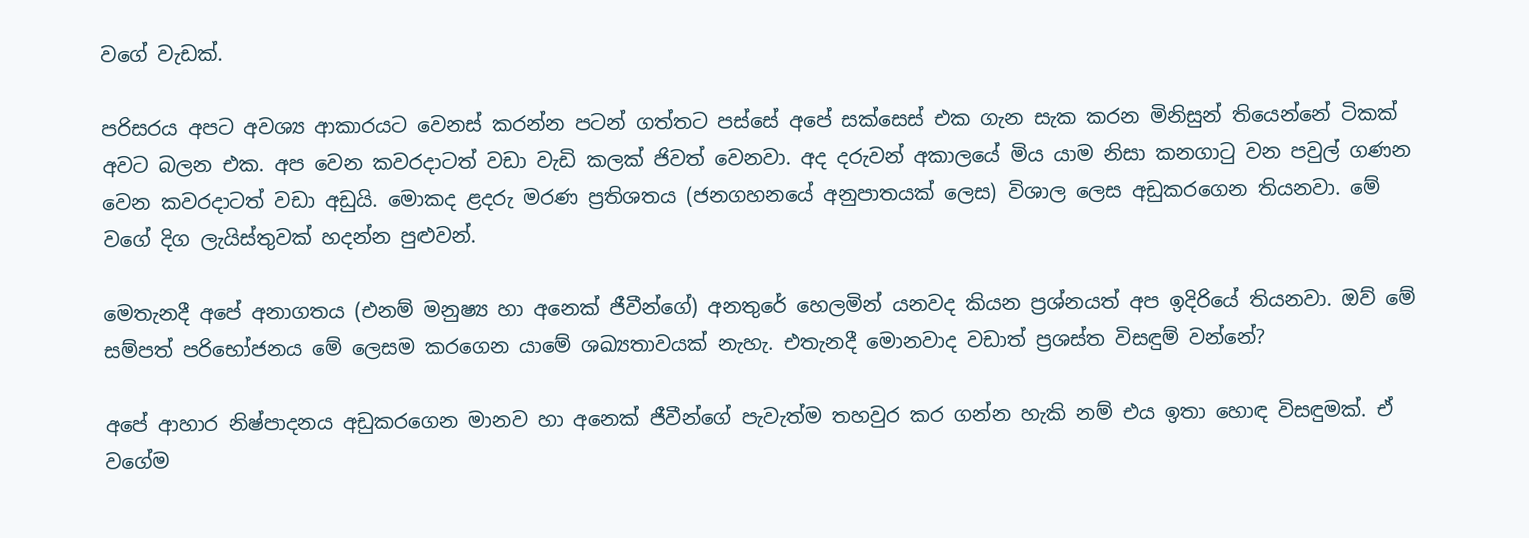වගේ වැඩක්.

පරිසරය අපට අවශ්‍ය ආකාරයට වෙනස් කරන්න පටන් ගත්තට පස්සේ අපේ සක්සෙස් එක ගැන සැක කරන මිනිසුන් තියෙන්නේ ටිකක් අවට බලන එක. අප වෙන කවරදාටත් වඩා වැඩි කලක් ජිවත් වෙනවා. අද දරුවන් අකාලයේ මිය යාම නිසා කනගාටු වන පවුල් ගණන වෙන කවරදාටත් වඩා අඩුයි. මොකද ළදරු මරණ ප්‍රතිශතය (ජනගහනයේ අනුපාතයක් ලෙස) විශාල ලෙස අඩුකරගෙන තියනවා. මේ වගේ දිග ලැයිස්තුවක් හදන්න පුළුවන්.

මෙතැනදී අපේ අනාගතය (එනම් මනුෂ්‍ය හා අනෙක් ජීවීන්ගේ) අනතුරේ හෙලමින් යනවද කියන ප්‍රශ්නයත් අප ඉදිරියේ තියනවා. ඔව් මේ සම්පත් පරිභෝජනය මේ ලෙසම කරගෙන යාමේ ශඛ්‍යතාවයක් නැහැ. එතැනදී මොනවාද වඩාත් ප්‍රශස්ත විසඳුම් වන්නේ?

අපේ ආහාර නිෂ්පාදනය අඩුකරගෙන මානව හා අනෙක් ජීවීන්ගේ පැවැත්ම තහවුර කර ගන්න හැකි නම් එය ඉතා හොඳ විසඳුමක්. ඒ වගේම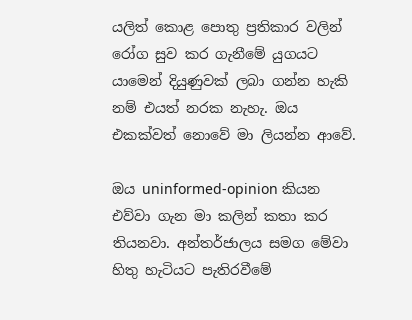යලිත් කොළ පොතු ප්‍රතිකාර වලින් රෝග සුව කර ගැනීමේ යුගයට යාමෙන් දියුණුවක් ලබා ගන්න හැකි නම් එයත් නරක නැහැ. ඔය එකක්වත් නොවේ මා ලියන්න ආවේ.

ඔය uninformed-opinion කියන එව්වා ගැන මා කලින් කතා කර තියනවා. අන්තර්ජාලය සමග මේවා හිතු හැටියට පැතිරවීමේ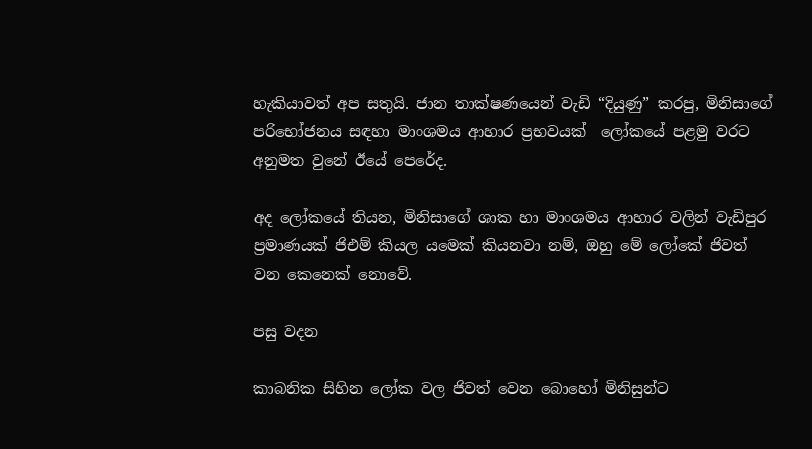හැකියාවත් අප සතුයි. ජාන තාක්ෂණයෙන් වැඩි “දියුණු” කරපු, මිනිසාගේ පරිභෝජනය සඳහා මාංශමය ආහාර ප්‍රභවයක්  ලෝකයේ පළමු වරට අනුමත වුනේ ඊයේ පෙරේද.

අද ලෝකයේ තියන, මිනිසාගේ ශාක හා මාංශමය ආහාර වලින් වැඩිපුර ප්‍රමාණයක් ජිඑම් කියල යමෙක් කියනවා නම්, ඔහු මේ ලෝකේ ජිවත් වන කෙනෙක් නොවේ.

පසු වදන

කාබනික සිහින ලෝක වල ජිවත් වෙන බොහෝ මිනිසුන්ට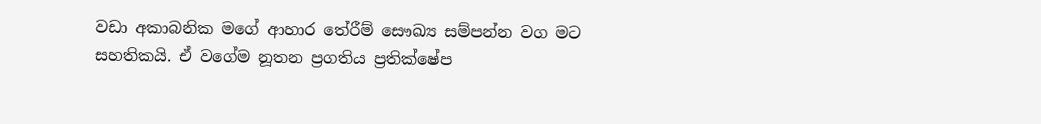වඩා අකාබනික මගේ ආහාර තේරීම් සෞඛ්‍ය සම්පන්න වග මට සහතිකයි. ඒ වගේම නූතන ප්‍රගතිය ප්‍රතික්ෂේප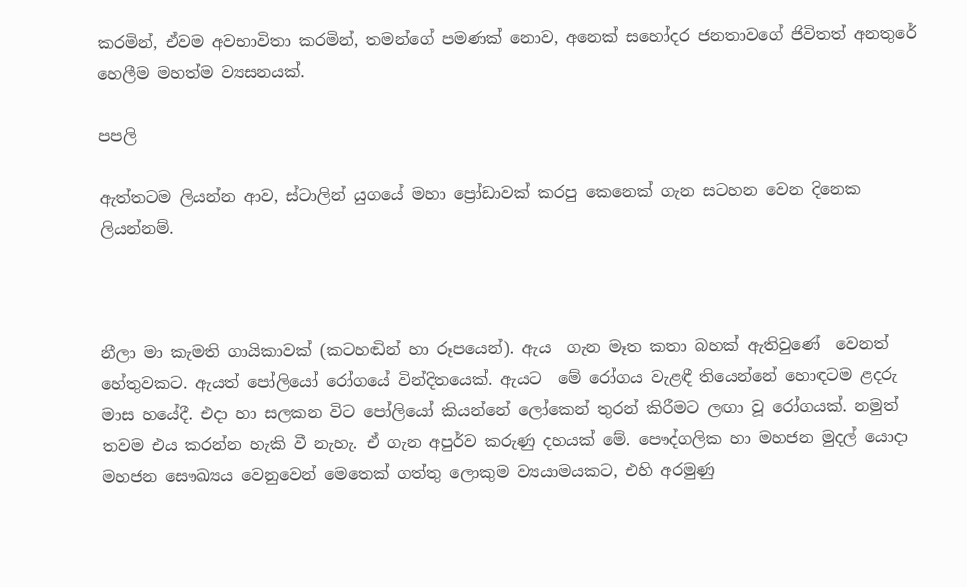කරමින්, ඒවම අවභාවිතා කරමින්, තමන්ගේ පමණක් නොව, අනෙක් සහෝදර ජනතාවගේ ජිවිතත් අනතුරේ හෙලීම මහත්ම ව්‍යසනයක්.

පපලි

ඇත්තටම ලියන්න ආව, ස්ටාලින් යුගයේ මහා ප්‍රෝඩාවක් කරපු කෙනෙක් ගැන සටහන වෙන දිනෙක ලියන්නම්.



නීලා මා කැමති ගායිකාවක් (කටහඬින් හා රූපයෙන්). ඇය  ගැන මෑත කතා බහක් ඇතිවුණේ  වෙනත් හේතුවකට. ඇයත් පෝලියෝ රෝගයේ වින්දිතයෙක්. ඇයට  මේ රෝගය වැළඳී තියෙන්නේ හොඳටම ළදරු මාස හයේදී. එදා හා සලකන විට පෝලියෝ කියන්නේ ලෝකෙන් තුරන් කිරීමට ලඟා වූ රෝගයක්. නමුත් තවම එය කරන්න හැකි වී නැහැ. ඒ ගැන අපුර්ව කරුණු දහයක් මේ. පෞද්ගලික හා මහජන මුදල් යොදා මහජන සෞඛ්‍යය වෙනුවෙන් මෙතෙක් ගත්තු ලොකුම ව්‍යයාමයකට, එහි අරමුණු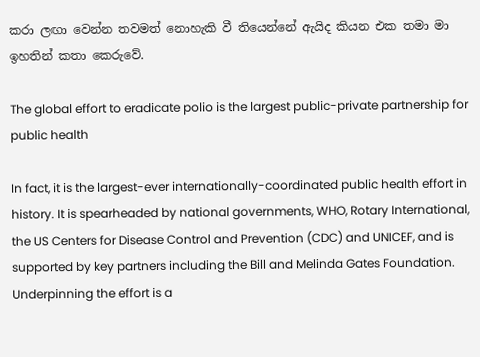කරා ලඟා වෙන්න තවමත් නොහැකි වී තියෙන්නේ ඇයිද කියන එක තමා මා ඉහතින් කතා කෙරුවේ.

The global effort to eradicate polio is the largest public-private partnership for public health

In fact, it is the largest-ever internationally-coordinated public health effort in history. It is spearheaded by national governments, WHO, Rotary International, the US Centers for Disease Control and Prevention (CDC) and UNICEF, and is supported by key partners including the Bill and Melinda Gates Foundation. Underpinning the effort is a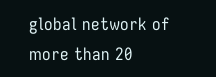global network of more than 20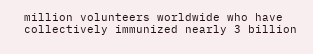million volunteers worldwide who have collectively immunized nearly 3 billion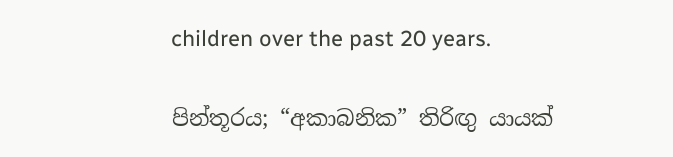children over the past 20 years.

පින්තූරය; “අකාබනික” තිරිඟු යායක්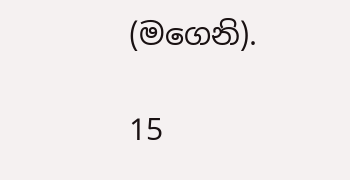(මගෙනි).

15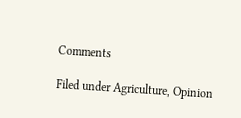Comments

Filed under Agriculture, Opinion